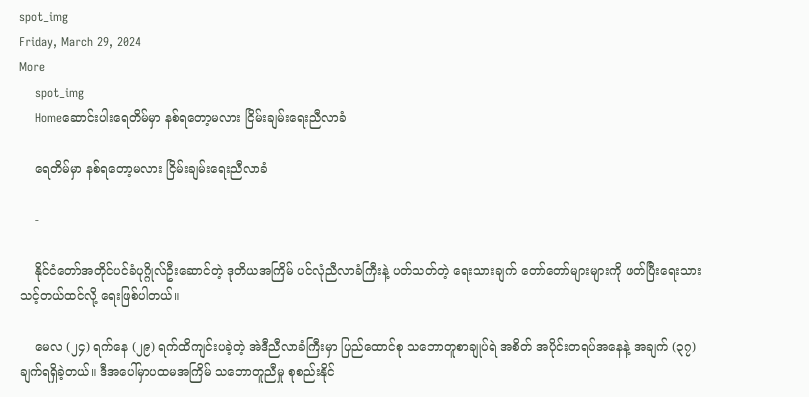spot_img
Friday, March 29, 2024
More
    spot_img
    Homeဆောင်းပါးရေတိမ်မှာ နစ်ရတော့မလား ငြိမ်းချမ်းရေးညီလာခံ

    ရေတိမ်မှာ နစ်ရတော့မလား ငြိမ်းချမ်းရေးညီလာခံ

    -

    နိုင်ငံတော်အတိုင်ပင်ခံပုဂ္ဂိုလ်ဦးဆောင်တဲ့ ဒုတိယအကြိမ် ပင်လုံညီလာခံကြီးနဲ့ ပတ်သတ်တဲ့ ရေးသားချက် တော်တော်များများကို ဖတ်ပြီးရေးသားသင့်တယ်ထင်လို့ ရေးဖြစ်ပါတယ်။

    မေလ (၂၄) ရက်နေ (၂၉) ရက်ထိကျင်းပခဲ့တဲ့ အဲဒီညီလာခံကြီးမှာ ပြည်ထောင်စု သဘောတူစာချုပ်ရဲ အစိတ် အပိုင်းတရပ်အနေနဲ့ အချက် (၃၇) ချက်ရရှိခဲ့တယ်။ ဒီအပေါ်မှာပထမအကြိမ် သဘောတူညီမှု စုစည်းနိုင်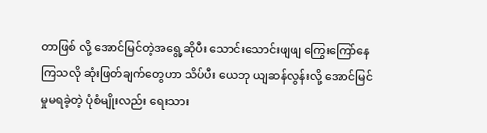တာဖြစ် လို့ အောင်မြင်တဲ့အရွေ့ဆိုပီး သောင်းသောင်းဖျဖျ ကြွေးကြော်နေကြသလို ဆုံးဖြတ်ချက်တွေဟာ သိပ်ပီး ယေဘု ယျဆန်လွန်းလို့ အောင်မြင်မှုမရခဲ့တဲ့ ပုံစံမျိုးလည်း ရေးသား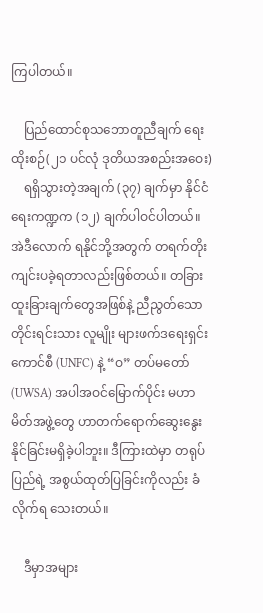ကြပါတယ်။

    ပြည်ထောင်စုသဘောတူညီချက် ရေးထိုးစဉ်(၂၁ ပင်လုံ ဒုတိယအစည်းအဝေး)
    ရရှိသွားတဲ့အချက် (၃၇) ချက်မှာ နိုင်ငံရေးကဏ္ဍက (၁၂) ချက်ပါဝင်ပါတယ်။ အဲဒီလောက် ရနိုင်ဘို့အတွက် တရက်တိုး ကျင်းပခဲ့ရတာလည်းဖြစ်တယ်။ တခြားထူးခြားချက်တွေအဖြစ်နဲ့ ညီညွတ်သောတိုင်းရင်းသား လူမျိုး များဖက်ဒရေးရှင်းကောင်စီ (UNFC) နဲ့ “ဝ” တပ်မတော် (UWSA) အပါအဝင်မြောက်ပိုင်း မဟာမိတ်အဖွဲ့တွေ ဟာတက်ရောက်ဆွေးနွေးနိုင်ခြင်းမရှိခဲ့ပါဘူး။ ဒီကြားထဲမှာ တရုပ်ပြည်ရဲ့ အစွယ်ထုတ်ပြခြင်းကိုလည်း ခံလိုက်ရ သေးတယ်။

    ဒီမှာအများ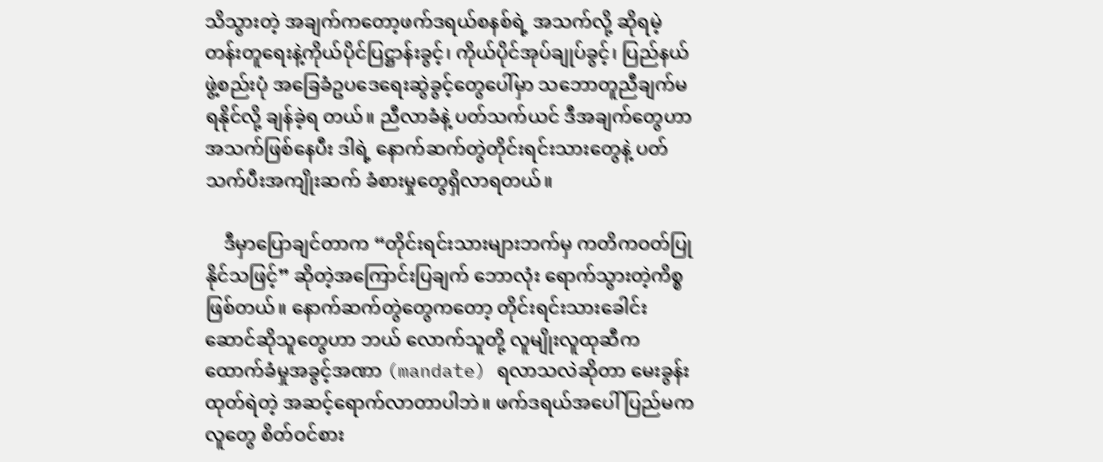သိသွားတဲ့ အချက်ကတော့ဖက်ဒရယ်စနစ်ရဲ့ အသက်လို့ ဆိုရမဲ့တန်းတူရေးနဲ့ကိုယ်ပိုင်ပြဋ္ဌာန်းခွင့်၊ ကိုယ်ပိုင်အုပ်ချုပ်ခွင့်၊ ပြည်နယ်ဖွဲ့စည်းပုံ အခြေခံဥပဒေရေးဆွဲခွင့်တွေပေါ်မှာ သဘောတူညီချက်မရနိုင်လို့ ချန်ခဲ့ရ တယ်။ ညီလာခံနဲ့ ပတ်သက်ယင် ဒီအချက်တွေဟာ အသက်ဖြစ်နေပီး ဒါရဲ့ နောက်ဆက်တွဲတိုင်းရင်းသားတွေနဲ့ ပတ်သက်ပီးအကျိုးဆက် ခံစားမှုတွေရှိလာရတယ်။

    ဒီမှာပြောချင်တာက “တိုင်းရင်းသားများဘက်မှ ကတိကဝတ်ပြုနိုင်သဖြင့်” ဆိုတဲ့အကြောင်းပြချက် ဘောလုံး ရောက်သွားတဲ့ကိစ္စဖြစ်တယ်။ နောက်ဆက်တွဲတွေကတော့ တိုင်းရင်းသားခေါင်းဆောင်ဆိုသူတွေဟာ ဘယ် လောက်သူတို့ လူမျိုးလူထုဆီက ထောက်ခံမှုအခွင့်အဏာ (mandate) ရလာသလဲဆိုတာ မေးခွန်းထုတ်ရဲတဲ့ အဆင့်ရောက်လာတာပါဘဲ။ ဖက်ဒရယ်အပေါ် ပြည်မကလူတွေ စိတ်ဝင်စား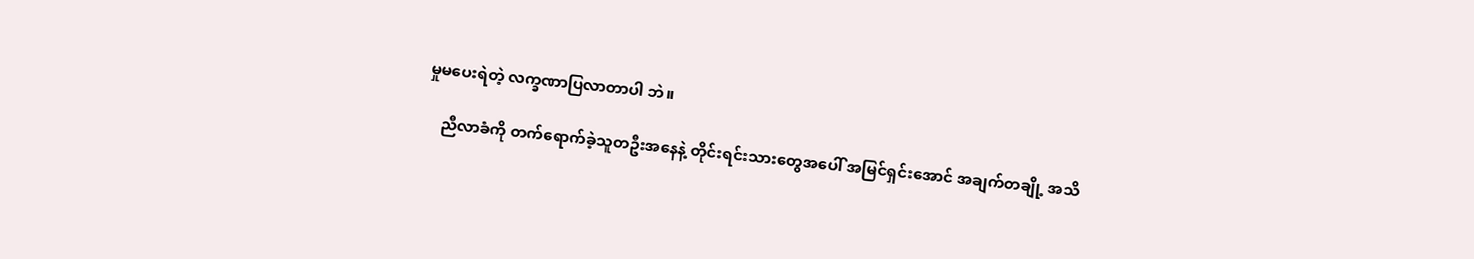မှုမပေးရဲတဲ့ လက္ခဏာပြလာတာပါ ဘဲ။

    ညီလာခံကို တက်ရောက်ခဲ့သူတဦးအနေနဲ့ တိုင်းရင်းသားတွေအပေါ် အမြင်ရှင်းအောင် အချက်တချို့ အသိ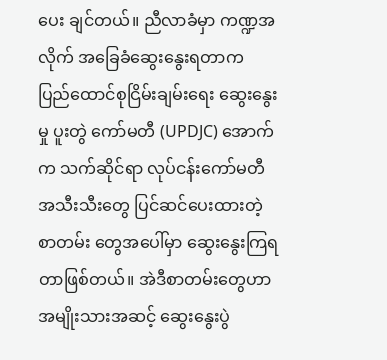ပေး ချင်တယ်။ ညီလာခံမှာ ကဏ္ဍအလိုက် အခြေခံဆွေးနွေးရတာက ပြည်ထောင်စုငြိမ်းချမ်းရေး ဆွေးနွေးမှု ပူးတွဲ ကော်မတီ (UPDJC) အောက်က သက်ဆိုင်ရာ လုပ်ငန်းကော်မတီ အသီးသီးတွေ ပြင်ဆင်ပေးထားတဲ့ စာတမ်း တွေအပေါ်မှာ ဆွေးနွေးကြရတာဖြစ်တယ်။ အဲဒီစာတမ်းတွေဟာ အမျိုးသားအဆင့် ဆွေးနွေးပွဲ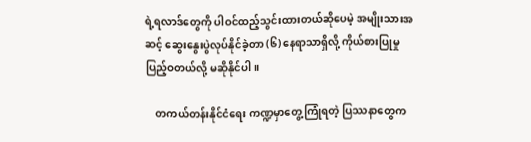ရဲ့ရလာဒ်တွေကို ပါဝင်ထည့်သွင်းထားတယ်ဆိုပေမဲ့ အမျိုးသားအဆင့် ဆွေးနွေးပွဲလုပ်နိုင်ခဲ့တာ (၆) နေရာသာရှိလို့ ကိုယ်စားပြုမှု ပြည့်ဝတယ်လို့ မဆိုနိုင်ပါ။

    တကယ်တန်းနိုင်ငံရေး ကဏ္ဍမှာတွေ့ကြုံရတဲ့ ပြဿနာတွေက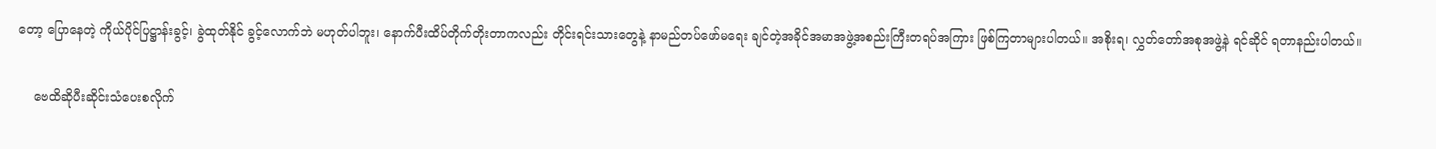တော့ ပြောနေတဲ့ ကိုယ်ပိုင်ပြဋ္ဌာန်းခွင့်၊ ခွဲထုတ်နိုင် ခွင့်လောက်ဘဲ မဟုတ်ပါဘူး၊ နောက်ပီးထိပ်တိုက်တိုးတာကလည်း တိုင်းရင်းသားတွေနဲ့ နာမည်တပ်ဖော်မရေး ချင်တဲ့အခိုင်အမာအဖွဲ့အစည်းကြီးတရပ်အကြား ဖြစ်ကြတာများပါတယ်။ အစိုးရ၊ လွှတ်တော်အစုအဖွဲ့နဲ ရင်ဆိုင် ရတာနည်းပါတယ်။

    ဗေထိဆိုပီးဆိုင်းသံပေးစလိုက်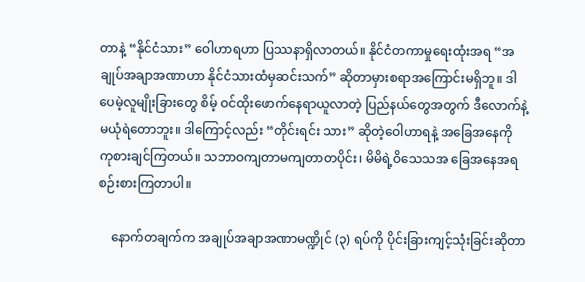တာနဲ့ “နိုင်ငံသား” ဝေါဟာရဟာ ပြဿနာရှိလာတယ်။ နိုင်ငံတကာမှုရေးထုံးအရ “အချုပ်အချာအဏာဟာ နိုင်ငံသားထံမှဆင်းသက်” ဆိုတာမှားစရာအကြောင်းမရှိဘူ။ ဒါပေမဲ့လူမျိုးခြားတွေ စိမ့် ဝင်ထိုးဖောက်နေရာယူလာတဲ့ ပြည်နယ်တွေအတွက် ဒီလောက်နဲ့မယုံရဲတောဘူး။ ဒါကြောင့်လည်း “တိုင်းရင်း သား” ဆိုတဲ့ဝေါဟာရနဲ့ အခြေအနေကို ကုစားချင်ကြတယ်။ သဘာဝကျတာမကျတာတပိုင်း၊ မိမိရဲ့ဝိသေသအ ခြေအနေအရ စဉ်းစားကြတာပါ။

    နောက်တချက်က အချုပ်အချာအဏာမဏ္ဍိုင် (၃) ရပ်ကို ပိုင်းခြားကျင့်သုံးခြင်းဆိုတာ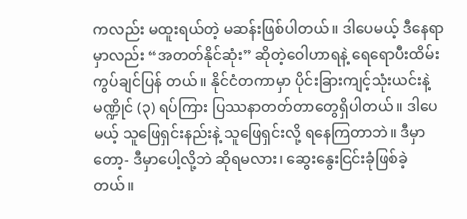ကလည်း မထူးရယ်တဲ့ မဆန်းဖြစ်ပါတယ်။ ဒါပေမယ့် ဒီနေရာမှာလည်း “အတတ်နိုင်ဆုံး” ဆိုတဲ့ဝေါဟာရနဲ့ ရေရောပီးထိမ်းကွပ်ချင်ပြန် တယ်။ နိုင်ငံတကာမှာ ပိုင်းခြားကျင့်သုံးယင်းနဲ့ မဏ္ဍိုင် (၃) ရပ်ကြား ပြဿနာတတ်တာတွေရှိပါတယ်။ ဒါပေမယ့် သူဖြေရှင်းနည်းနဲ့ သူဖြေရှင်းလို့ ရနေကြတာဘဲ။ ဒီမှာတော့- ဒီမှာပေါ့လို့ဘဲ ဆိုရမလား၊ ဆွေးနွေးငြင်းခုံဖြစ်ခဲ့ တယ်။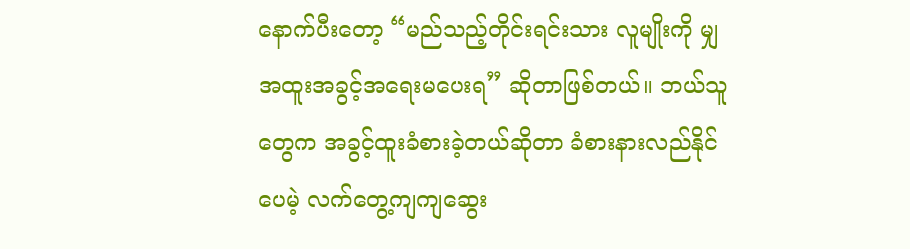နောက်ပီးတော့ “မည်သည့်တိုင်းရင်းသား လူမျိုးကို မျှအထူးအခွင့်အရေးမပေးရ” ဆိုတာဖြစ်တယ်။ ဘယ်သူ တွေက အခွင့်ထူးခံစားခဲ့တယ်ဆိုတာ ခံစားနားလည်နိုင်ပေမဲ့ လက်တွေ့ကျကျဆွေး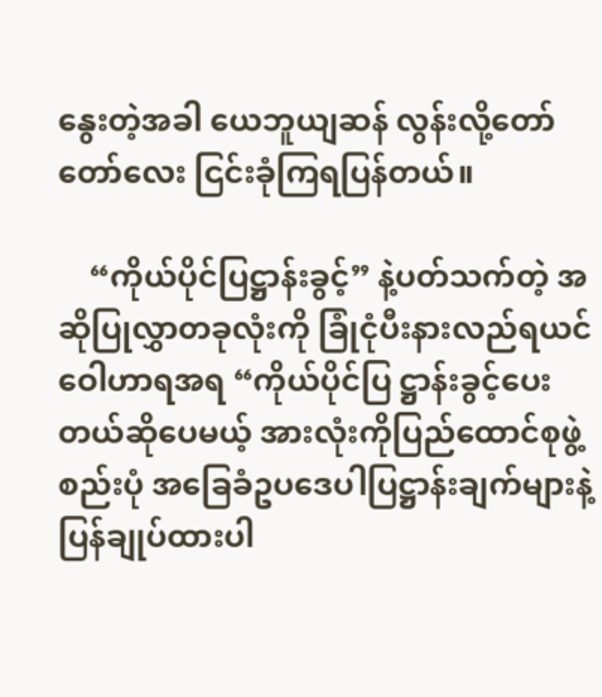နွေးတဲ့အခါ ယေဘူယျဆန် လွန်းလို့တော်တော်လေး ငြင်းခုံကြရပြန်တယ်။

    “ကိုယ်ပိုင်ပြဋ္ဌာန်းခွင့်” နဲ့ပတ်သက်တဲ့ အဆိုပြုလွှာတခုလုံးကို ခြုံငုံပီးနားလည်ရယင် ဝေါဟာရအရ “ကိုယ်ပိုင်ပြ ဋ္ဌာန်းခွင့်ပေးတယ်ဆိုပေမယ့် အားလုံးကိုပြည်ထောင်စုဖွဲ့စည်းပုံ အခြေခံဥပဒေပါပြဋ္ဌာန်းချက်များနဲ့ ပြန်ချုပ်ထားပါ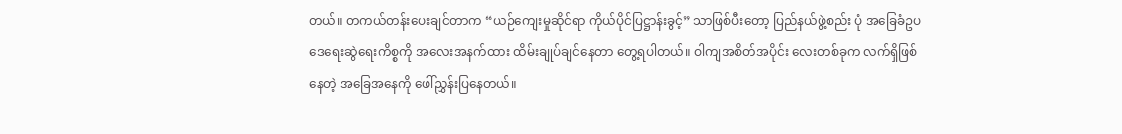တယ်။ တကယ်တန်းပေးချင်တာက “ယဉ်ကျေးမှုဆိုင်ရာ ကိုယ်ပိုင်ပြဋ္ဌာန်းခွင့်” သာဖြစ်ပီးတော့ ပြည်နယ်ဖွဲ့စည်း ပုံ အခြေခံဥပဒေရေးဆွဲရေးကိစ္စကို အလေးအနက်ထား ထိမ်းချုပ်ချင်နေတာ တွေ့ရပါတယ်။ ဝါကျအစိတ်အပိုင်း လေးတစ်ခုက လက်ရှိဖြစ်နေတဲ့ အခြေအနေကို ဖေါ်ညွှန်းပြနေတယ်။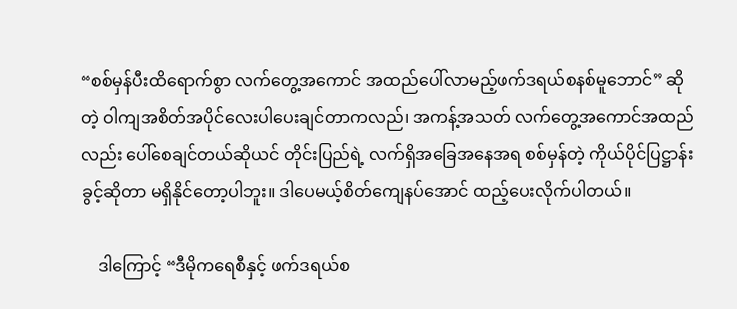“စစ်မှန်ပီးထိရောက်စွာ လက်တွေ့အကောင် အထည်ပေါ်လာမည့်ဖက်ဒရယ်စနစ်မူဘောင်” ဆိုတဲ့ ဝါကျအစိတ်အပိုင်လေးပါပေးချင်တာကလည်၊ အကန့်အသတ် လက်တွေ့အကောင်အထည်လည်း ပေါ်စေချင်တယ်ဆိုယင် တိုင်းပြည်ရဲ့ လက်ရှိအခြေအနေအရ စစ်မှန်တဲ့ ကိုယ်ပိုင်ပြဋ္ဌာန်းခွင့်ဆိုတာ မရှိနိုင်တော့ပါဘူး။ ဒါပေမယ့်စိတ်ကျေနပ်အောင် ထည့်ပေးလိုက်ပါတယ်။

    ဒါကြောင့် “ဒီမိုကရေစီနှင့် ဖက်ဒရယ်စ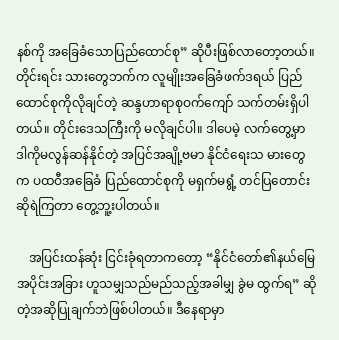နစ်ကို အခြေခံသောပြည်ထောင်စု” ဆိုပီးဖြစ်လာတော့တယ်။ တိုင်းရင်း သားတွေဘက်က လူမျိုးအခြေခံဖက်ဒရယ် ပြည်ထောင်စုကိုလိုချင်တဲ့ ဆန္ဒဟာရာစုဝက်ကျော် သက်တမ်းရှိပါ တယ်။ တိုင်းဒေသကြီးကို မလိုချင်ပါ။ ဒါပေမဲ့ လက်တွေ့မှာ ဒါကိုမလွန်ဆန်နိုင်တဲ့ အပြင်အချို့ဗမာ နိုင်ငံရေးသ မားတွေက ပထဝီအခြေခံ ပြည်ထောင်စုကို မရှက်မရွံ့ တင်ပြတောင်းဆိုရဲကြတာ တွေ့ဘူ့းပါတယ်။

    အပြင်းထန်ဆုံး ငြင်းခုံရတာကတော့ “နိုင်ငံတော်၏နယ်မြေအပိုင်းအခြား ဟူသမျှသည်မည်သည့်အခါမျှ ခွဲမ ထွက်ရ” ဆိုတဲ့အဆိုပြုချက်ဘဲဖြစ်ပါတယ်။ ဒီနေရာမှာ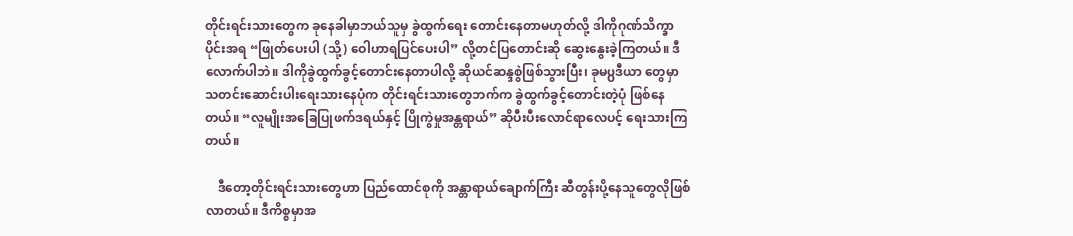တိုင်းရင်းသားတွေက ခုနေခါမှာဘယ်သူမှ ခွဲထွက်ရေး တောင်းနေတာမဟုတ်လို့ ဒါကိုဂုဏ်သိက္ခာပိုင်းအရ “ဖြုတ်ပေးပါ (သို့) ဝေါဟာရပြင်ပေးပါ” လို့တင်ပြတောင်းဆို ဆွေးနွေးခဲ့ကြတယ်။ ဒီလောက်ပါဘဲ။ ဒါကိုခွဲထွက်ခွင့်တောင်းနေတာပါလို့ ဆိုယင်ဆန္ဒစွဲဖြစ်သွားပြီး၊ ခုမ႘ဒီယာ တွေမှာ သတင်းဆောင်းပါးရေးသားနေပုံက တိုင်းရင်းသားတွေဘက်က ခွဲထွက်ခွင့်တောင်းတဲ့ပုံ ဖြစ်နေတယ်။ “လူမျိုးအခြေပြုဖက်ဒရယ်နှင့် ပြိုကွဲမှုအန္တရာယ်” ဆိုပီးပီးလောင်ရာလေပင့် ရေးသားကြတယ်။

    ဒီတော့တိုင်းရင်းသားတွေဟာ ပြည်ထောင်စုကို အန္တာရာယ်ချောက်ကြီး ဆီတွန်းပို့နေသူတွေလိုဖြစ်လာတယ်။ ဒီကိစ္စမှာအ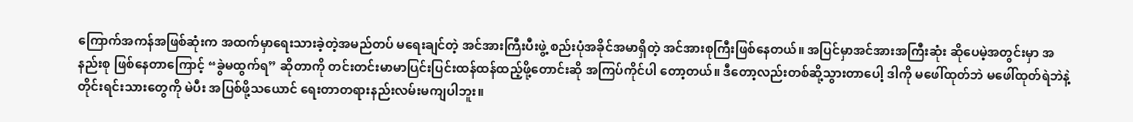ကြောက်အကန်အဖြစ်ဆုံးက အထက်မှာရေးသားခဲ့တဲ့အမည်တပ် မရေးချင်တဲ့ အင်အားကြီးပီးဖွဲ့ စည်းပုံအခိုင်အမာရှိတဲ့ အင်အားစုကြီးဖြစ်နေတယ်။ အပြင်မှာအင်အားအကြီးဆုံး ဆိုပေမဲ့အတွင်းမှာ အနည်းစု ဖြစ်နေတာကြောင့် “ခွဲမထွက်ရ” ဆိုတာကို တင်းတင်းမာမာပြင်းပြင်းထန်ထန်ထည့်ဖို့တောင်းဆို အကြပ်ကိုင်ပါ တော့တယ်။ ဒီတော့လည်းတစ်ဆို့သွားတာပေါ့ ဒါကို မဖေါ်ထုတ်ဘဲ မဖေါ်ထုတ်ရဲဘဲနဲ့ တိုင်းရင်းသားတွေကို မဲပီး အပြစ်ဖို့သယောင် ရေးတာတရားနည်းလမ်းမကျပါဘူး။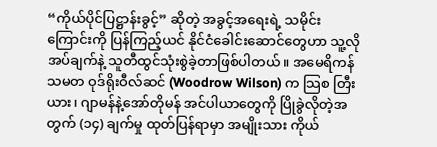“ကိုယ်ပိုင်ပြဋ္ဌာန်းခွင့်” ဆိုတဲ့ အခွင့်အရေးရဲ့ သမိုင်းကြောင်းကို ပြန်ကြည့်ယင် နိုင်ငံခေါင်းဆောင်တွေဟာ သူ့လို အပ်ချက်နဲ့ သူတီထွင်သုံးစွဲခဲ့တာဖြစ်ပါတယ်။ အမေရိကန်သမတ ဝုဒ်ရိုးဝီလ်ဆင် (Woodrow Wilson) က သြစ တြီးယား၊ ဂျာမန်နဲ့အော်တိုမန် အင်ပါယာတွေကို ပြိုခွဲလိုတဲ့အတွက် (၁၄) ချက်မှု ထုတ်ပြန်ရာမှာ အမျိုးသား ကိုယ်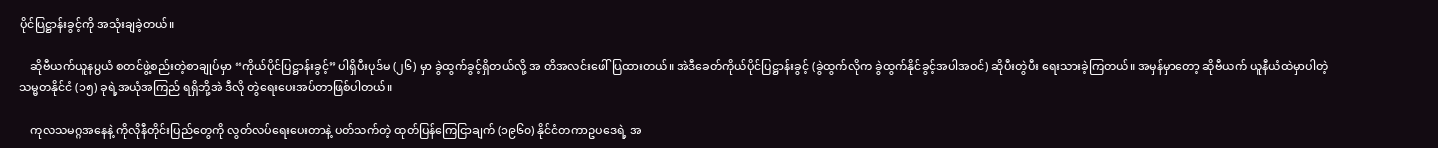ပိုင်ပြဋ္ဌာန်းခွင့်ကို အသုံးချခဲ့တယ်။

    ဆိုဗီယက်ယူန႘ယံ စတင်ဖွဲ့စည်းတဲ့စာချုပ်မှာ “ကိုယ်ပိုင်ပြဋ္ဌာန်းခွင့်” ပါရှိပီးပုဒ်မ (၂၆) မှာ ခွဲထွက်ခွင့်ရှိတယ်လို့ အ တိအလင်းဖေါ်ပြထားတယ်။ အဲဒီခေတ်ကိုယ်ပိုင်ပြဋ္ဌာန်းခွင့် (ခွဲထွက်လိုက ခွဲထွက်နိုင်ခွင့်အပါအဝင်) ဆိုပီးတွဲပီး ရေးသားခဲ့ကြတယ်။ အမှန်မှာတော့ ဆိုဗီယက် ယူနီယံထဲမှာပါတဲ့ သမ္မတနိုင်ငံ (၁၅) ခုရဲ့အယုံအကြည် ရရှိဘို့အဲ ဒီလို တွဲရေးပေးအပ်တာဖြစ်ပါတယ်။

    ကုလသမဂ္ဂအနေနဲ့ ကိုလိုနီတိုင်းပြည်တွေကို လွတ်လပ်ရေးပေးတာနဲ့ ပတ်သက်တဲ့ ထုတ်ပြန်ကြေငြာချက် (၁၉၆၀) နိုင်ငံတကာဥပဒေရဲ့ အ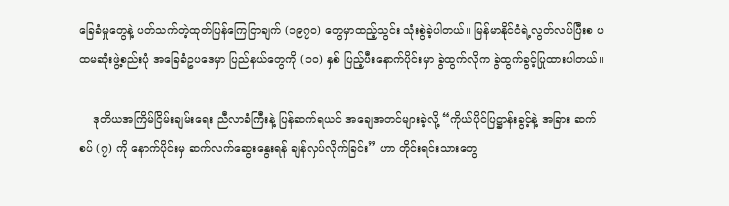ခြေခံမှုတွေနဲ့ ပတ်သက်တဲ့ထုတ်ပြန်ကြေငြာချက် (၁၉၇၀) တွေမှာထည့်သွင်း သုံးစွဲခဲ့ပါတယ်။ မြန်မာနိုင်ငံရဲ့လွတ်လပ်ပြီးစ ပထမဆုံးဖွဲ့စည်းပုံ အခြေခံဥပဒေမှာ ပြည်နယ်တွေကို (၁၀) နှစ် ပြည့်ပီးနောက်ပိုင်းမှာ ခွဲထွက်လိုက ခွဲထွက်ခွင့်ပြုထားပါတယ်။

    ဒုတိယအကြိမ်ငြိမ်းချမ်းရေး ညီလာခံကြီးနဲ့ ပြန်ဆက်ရယင် အချေအတင်များခဲ့လို့ “ကိုယ်ပိုင်ပြဋ္ဌာန်းခွင့်နဲ့ အခြား ဆက်စပ် (၇) ကို နောက်ပိုင်းမှ ဆက်လက်ဆွေးနွေးရန် ချန်လှပ်လိုက်ခြင်း” ဟာ တိုင်းရင်းသားတွေ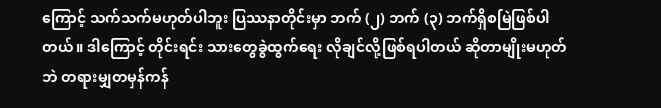ကြောင့် သက်သက်မဟုတ်ပါဘူး ပြဿနာတိုင်းမှာ ဘက် (၂) ဘက် (၃) ဘက်ရှိစမြဲဖြစ်ပါတယ်။ ဒါကြောင့် တိုင်းရင်း သားတွေခွဲထွက်ရေး လိုချင်လို့ဖြစ်ရပါတယ် ဆိုတာမျိုးမဟုတ်ဘဲ တရားမျှတမှန်ကန်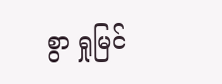စွာ ရှုမြင်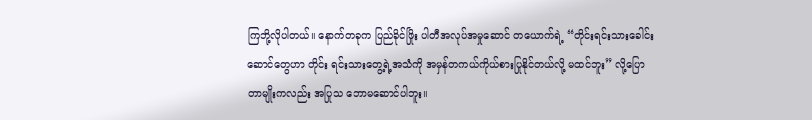ကြဘို့လိုပါတယ်။ နောက်တခုက ပြည်ခိုင်ဖြိုး ပါတီအလုပ်အမှုဆောင် တယောက်ရဲ့ “တိုင်းရင်းသားခေါင်းဆောင်တွေဟာ တိုင်း ရင်းသားတွေ့ရဲ့အသံကို အမှန်တကယ်ကိုယ်စားပြုနိုင်တယ်လို့ မထင်ဘူး” လို့ပြောတာမျိုးကလည်း အပြုသ ဘောမဆောင်ပါဘူး။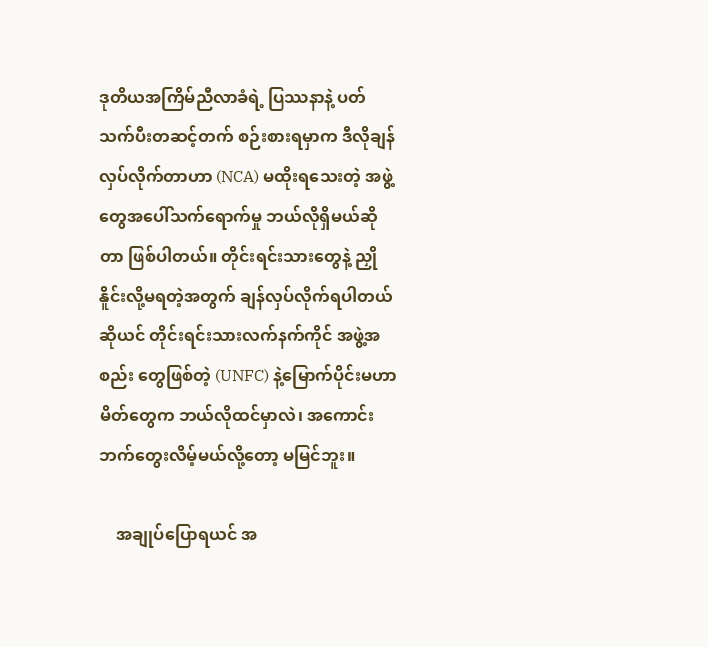ဒုတိယအကြိမ်ညီလာခံရဲ့ ပြဿနာနဲ့ ပတ်သက်ပီးတဆင့်တက် စဉ်းစားရမှာက ဒီလိုချန်လှပ်လိုက်တာဟာ (NCA) မထိုးရသေးတဲ့ အဖွဲ့တွေအပေါ်သက်ရောက်မှု ဘယ်လိုရှိမယ်ဆိုတာ ဖြစ်ပါတယ်။ တိုင်းရင်းသားတွေနဲ့ ညှိုနိူင်းလို့မရတဲ့အတွက် ချန်လှပ်လိုက်ရပါတယ်ဆိုယင် တိုင်းရင်းသားလက်နက်ကိုင် အဖွဲ့အစည်း တွေဖြစ်တဲ့ (UNFC) နဲ့မြောက်ပိုင်းမဟာမိတ်တွေက ဘယ်လိုထင်မှာလဲ၊ အကောင်းဘက်တွေးလိမ့်မယ်လို့တော့ မမြင်ဘူး။

    အချုပ်ပြောရယင် အ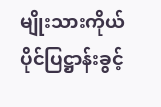မျိုးသားကိုယ်ပိုင်ပြဋ္ဌာန်းခွင့်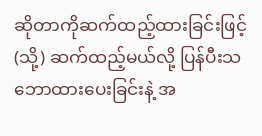ဆိုတာကိုဆက်ထည့်ထားခြင်းဖြင့် (သို့) ဆက်ထည့်မယ်လို့ ပြန်ပီးသဘောထားပေးခြင်းနဲ့ အ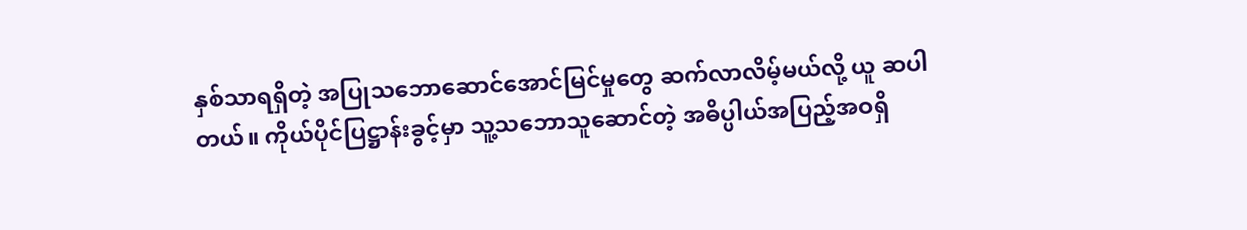နှစ်သာရရှိတဲ့ အပြုသဘောဆောင်အောင်မြင်မှုတွေ ဆက်လာလိမ့်မယ်လို့ ယူ ဆပါတယ်။ ကိုယ်ပိုင်ပြဋ္ဌာန်းခွင့်မှာ သူ့သဘောသူဆောင်တဲ့ အဓိပ္ပါယ်အပြည့်အဝရှိ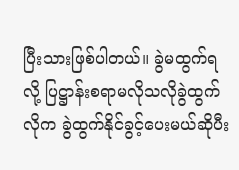ပြီးသားဖြစ်ပါတယ်။ ခွဲမထွက်ရလို့ ပြဋ္ဌာန်းစရာမလိုသလိုခွဲထွက်လိုက ခွဲထွက်နိုင်ခွင့်ပေးမယ်ဆိုပီး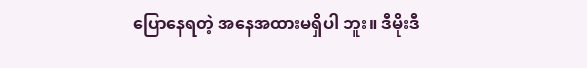ပြောနေရတဲ့ အနေအထားမရှိပါ ဘူး။ ဒီမိုးဒီ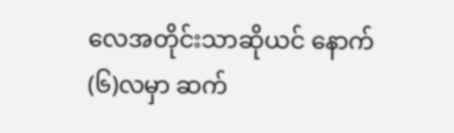လေအတိုင်းသာဆိုယင် နောက် (၆)လမှာ ဆက်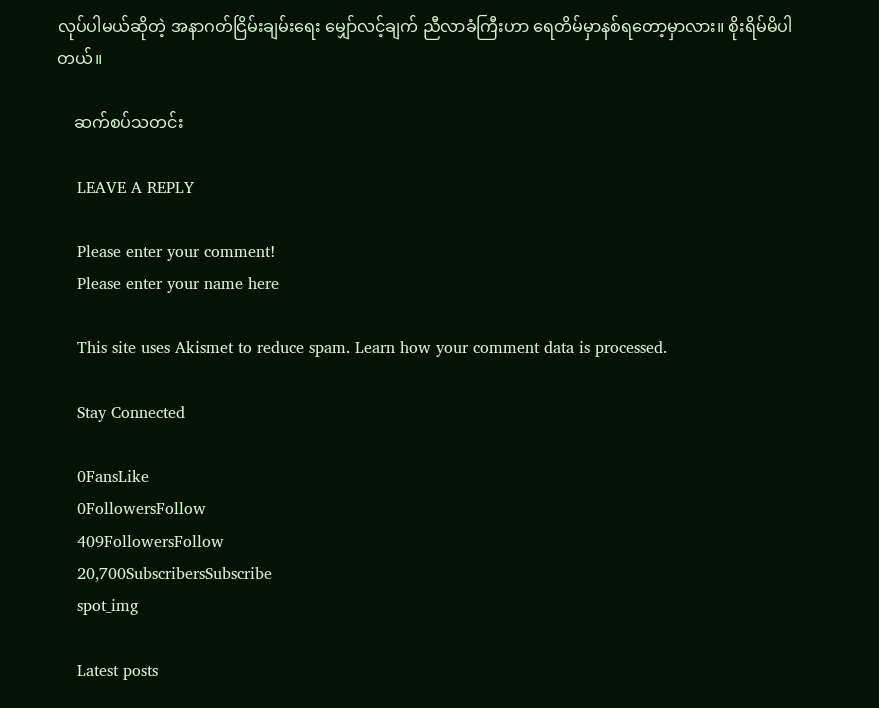လုပ်ပါမယ်ဆိုတဲ့ အနာဂတ်ငြိမ်းချမ်းရေး မျှော်လင့်ချက် ညီလာခံကြီးဟာ ရေတိမ်မှာနစ်ရတော့မှာလား။ စိုးရိမ်မိပါတယ်။

    ဆက်စပ်သတင်း

    LEAVE A REPLY

    Please enter your comment!
    Please enter your name here

    This site uses Akismet to reduce spam. Learn how your comment data is processed.

    Stay Connected

    0FansLike
    0FollowersFollow
    409FollowersFollow
    20,700SubscribersSubscribe
    spot_img

    Latest posts